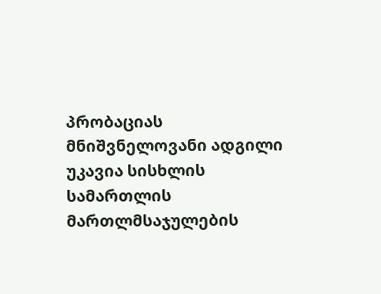პრობაციას მნიშვნელოვანი ადგილი უკავია სისხლის სამართლის მართლმსაჯულების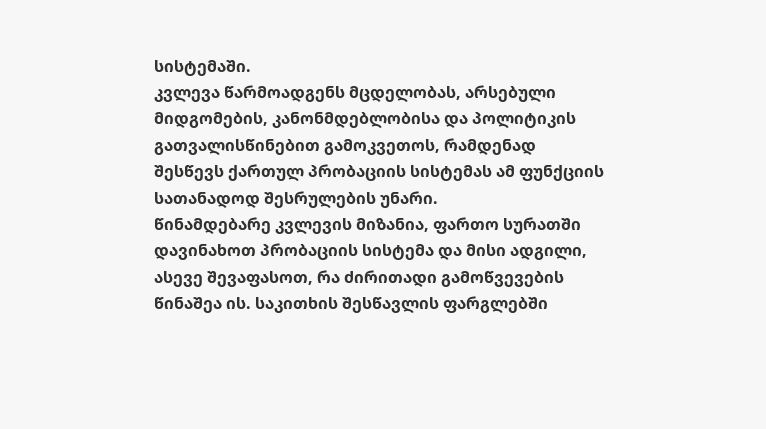სისტემაში.
კვლევა წარმოადგენს მცდელობას, არსებული მიდგომების, კანონმდებლობისა და პოლიტიკის გათვალისწინებით გამოკვეთოს, რამდენად შესწევს ქართულ პრობაციის სისტემას ამ ფუნქციის სათანადოდ შესრულების უნარი.
წინამდებარე კვლევის მიზანია, ფართო სურათში დავინახოთ პრობაციის სისტემა და მისი ადგილი, ასევე შევაფასოთ, რა ძირითადი გამოწვევების წინაშეა ის. საკითხის შესწავლის ფარგლებში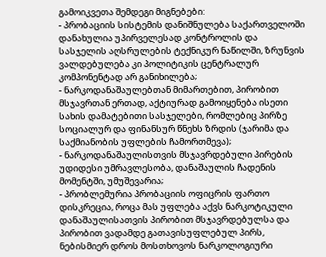გამოიკვეთა შემდეგი მიგნებები:
- პრობაციის სისტემის დანიშნულება საქართველოში დანახულია უპირველესად კონტროლის და სასჯელის აღსრულების ტექნიკურ ნაწილში, ზრუნვის ვალდებულება კი პოლიტიკის ცენტრალურ კომპონენტად არ განიხილება;
- ნარკოდანაშაულებთან მიმართებით, პირობით მსჯავრთან ერთად, აქტიურად გამოიყენება ისეთი სახის დამატებითი სასჯელები, რომლებიც პირზე სოციალურ და ფინანსურ წნეხს ზრდის (ჯარიმა და საქმიანობის უფლების ჩამორთმევა);
- ნარკოდანაშაულისთვის მსჯავრდებული პირების უდიდესი უმრავლესობა, დანაშაულის ჩადენის მომენტში, უმუშევარია;
- პრობლემურია პრობაციის ოფიცრის ფართო დისკრეცია, როცა მას უფლება აქვს ნარკოტიკული დანაშაულისათვის პირობით მსჯავრდებულსა და პირობით ვადამდე გათავისუფლებულ პირს, ნებისმიერ დროს მოსთხოვოს ნარკოლოგიური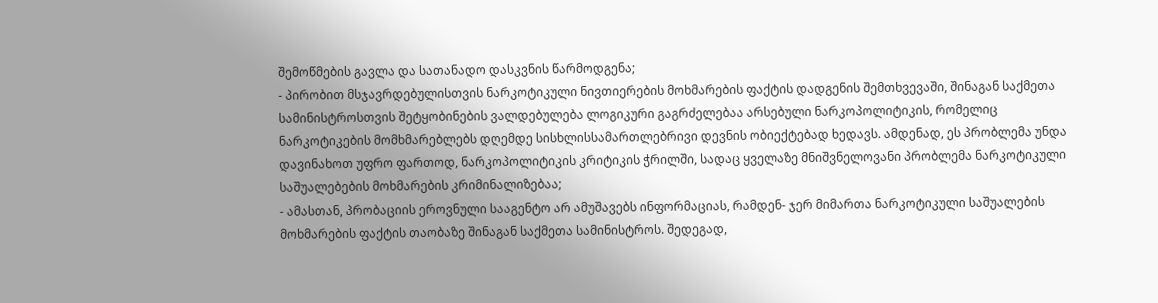შემოწმების გავლა და სათანადო დასკვნის წარმოდგენა;
- პირობით მსჯავრდებულისთვის ნარკოტიკული ნივთიერების მოხმარების ფაქტის დადგენის შემთხვევაში, შინაგან საქმეთა სამინისტროსთვის შეტყობინების ვალდებულება ლოგიკური გაგრძელებაა არსებული ნარკოპოლიტიკის, რომელიც ნარკოტიკების მომხმარებლებს დღემდე სისხლისსამართლებრივი დევნის ობიექტებად ხედავს. ამდენად, ეს პრობლემა უნდა დავინახოთ უფრო ფართოდ, ნარკოპოლიტიკის კრიტიკის ჭრილში, სადაც ყველაზე მნიშვნელოვანი პრობლემა ნარკოტიკული საშუალებების მოხმარების კრიმინალიზებაა;
- ამასთან, პრობაციის ეროვნული სააგენტო არ ამუშავებს ინფორმაციას, რამდენ- ჯერ მიმართა ნარკოტიკული საშუალების მოხმარების ფაქტის თაობაზე შინაგან საქმეთა სამინისტროს. შედეგად,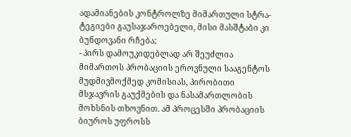ადამიანების კონტროლზე მიმართული სტრა- ტეგიები გაუსაჯაროებელი, მისი მასშტაბი კი ბუნდოვანი რჩება;
- პირს დამოუკიდებლად არ შეუძლია მიმართოს პრობაციის ეროვნული სააგენტოს მუდმივმოქმედ კომისიას, პირობითი მსჯავრის გაუქმების და ნასამართლობის მოხსნის თხოვნით. ამ პროცესში პრობაციის ბიუროს უფროსს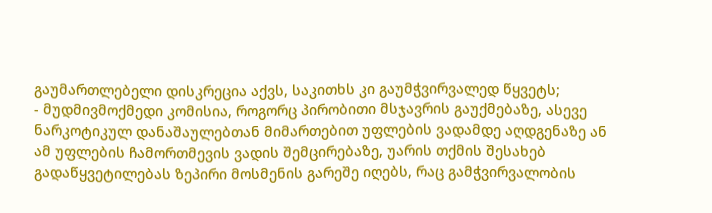გაუმართლებელი დისკრეცია აქვს, საკითხს კი გაუმჭვირვალედ წყვეტს;
- მუდმივმოქმედი კომისია, როგორც პირობითი მსჯავრის გაუქმებაზე, ასევე ნარკოტიკულ დანაშაულებთან მიმართებით უფლების ვადამდე აღდგენაზე ან ამ უფლების ჩამორთმევის ვადის შემცირებაზე, უარის თქმის შესახებ გადაწყვეტილებას ზეპირი მოსმენის გარეშე იღებს, რაც გამჭვირვალობის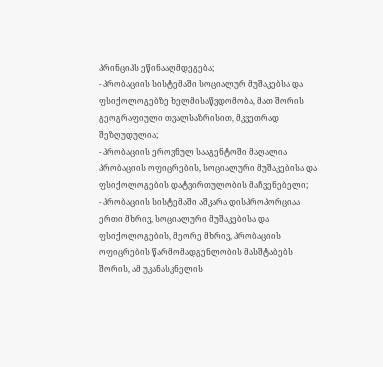პრინციპს ეწინააღმდეგება;
- პრობაციის სისტემაში სოციალურ მუშაკებსა და ფსიქოლოგებზე ხელმისაწვდომობა, მათ შორის გეოგრაფიული თვალსაზრისით, მკვეთრად შეზღუდულია;
- პრობაციის ეროვნულ სააგენტოში მაღალია პრობაციის ოფიცრების, სოციალური მუშაკებისა და ფსიქოლოგების დატვირთულობის მაჩვენებელი;
- პრობაციის სისტემაში აშკარა დისპროპორციაა ერთი მხრივ, სოციალური მუშაკებისა და ფსიქოლოგების, მეორე მხრივ, პრობაციის ოფიცრების წარმომადგენლობის მასშტაბებს შორის, ამ უკანასკნელის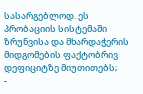სასარგებლოდ. ეს პრობაციის სისტემაში ზრუნვისა და მხარდაჭერის მიდგომების ფაქტობრივ დეფიციტზე მიუთითებს;
-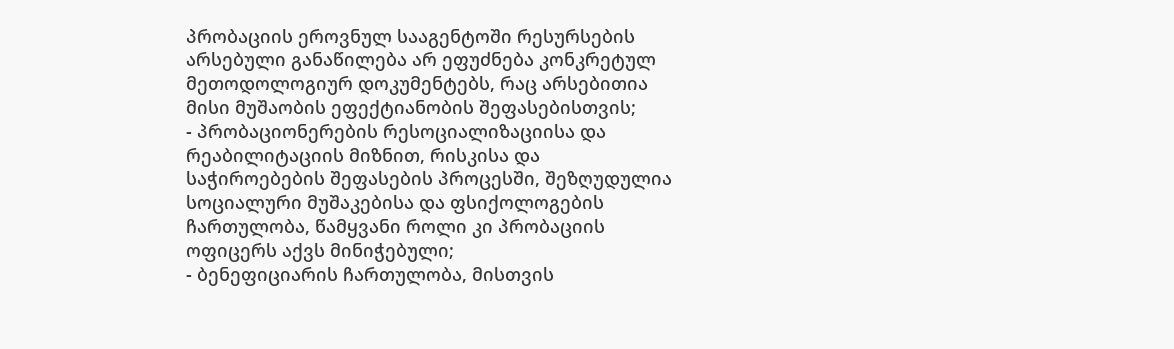პრობაციის ეროვნულ სააგენტოში რესურსების არსებული განაწილება არ ეფუძნება კონკრეტულ მეთოდოლოგიურ დოკუმენტებს, რაც არსებითია მისი მუშაობის ეფექტიანობის შეფასებისთვის;
- პრობაციონერების რესოციალიზაციისა და რეაბილიტაციის მიზნით, რისკისა და საჭიროებების შეფასების პროცესში, შეზღუდულია სოციალური მუშაკებისა და ფსიქოლოგების ჩართულობა, წამყვანი როლი კი პრობაციის ოფიცერს აქვს მინიჭებული;
- ბენეფიციარის ჩართულობა, მისთვის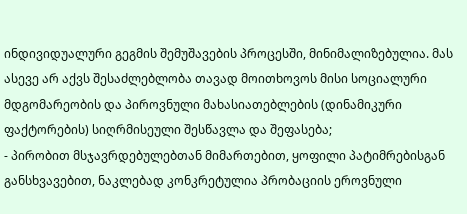ინდივიდუალური გეგმის შემუშავების პროცესში, მინიმალიზებულია. მას ასევე არ აქვს შესაძლებლობა თავად მოითხოვოს მისი სოციალური მდგომარეობის და პიროვნული მახასიათებლების (დინამიკური ფაქტორების) სიღრმისეული შესწავლა და შეფასება;
- პირობით მსჯავრდებულებთან მიმართებით, ყოფილი პატიმრებისგან განსხვავებით, ნაკლებად კონკრეტულია პრობაციის ეროვნული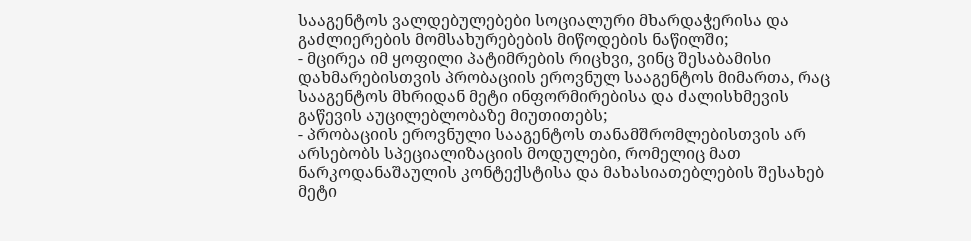სააგენტოს ვალდებულებები სოციალური მხარდაჭერისა და გაძლიერების მომსახურებების მიწოდების ნაწილში;
- მცირეა იმ ყოფილი პატიმრების რიცხვი, ვინც შესაბამისი დახმარებისთვის პრობაციის ეროვნულ სააგენტოს მიმართა, რაც სააგენტოს მხრიდან მეტი ინფორმირებისა და ძალისხმევის გაწევის აუცილებლობაზე მიუთითებს;
- პრობაციის ეროვნული სააგენტოს თანამშრომლებისთვის არ არსებობს სპეციალიზაციის მოდულები, რომელიც მათ ნარკოდანაშაულის კონტექსტისა და მახასიათებლების შესახებ მეტი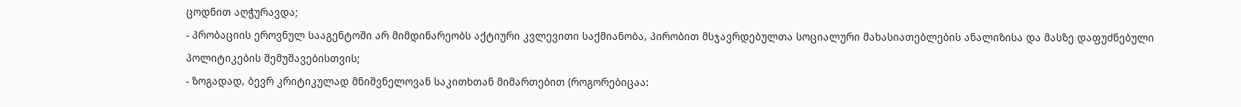ცოდნით აღჭურავდა;
- პრობაციის ეროვნულ სააგენტოში არ მიმდინარეობს აქტიური კვლევითი საქმიანობა, პირობით მსჯავრდებულთა სოციალური მახასიათებლების ანალიზისა და მასზე დაფუძნებული პოლიტიკების შემუშავებისთვის;
- ზოგადად, ბევრ კრიტიკულად მნიშვნელოვან საკითხთან მიმართებით (როგორებიცაა: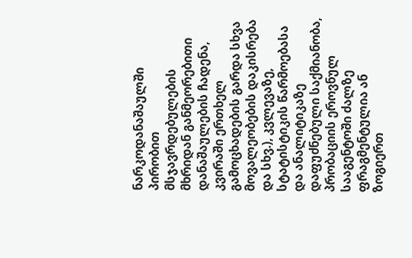ნარკოდანაშაულში პირობით მსჯავრდებულების მხრიდან განმეორებითი დანაშაულების ჩადენა, კვირაში ერთხელ გამოცხადების გარდა სხვა მოვალეობების დაკისრება და სხვ.), კვლევაზე, სტატისტიკის წარმოებასა და ანალიტიკაზე დაფუძნებული საქმიანობა, პრობაციის ეროვნულ სააგენტოში ძალზე ფრაგმენტულია ან ზოგიერთ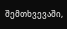შემთხვევაში,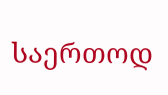საერთოდ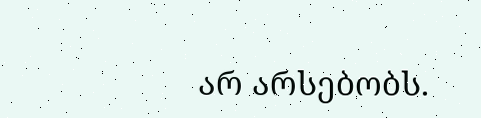არ არსებობს.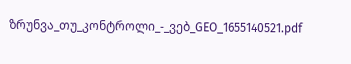ზრუნვა_თუ_კონტროლი_-_ვებ_GEO_1655140521.pdf